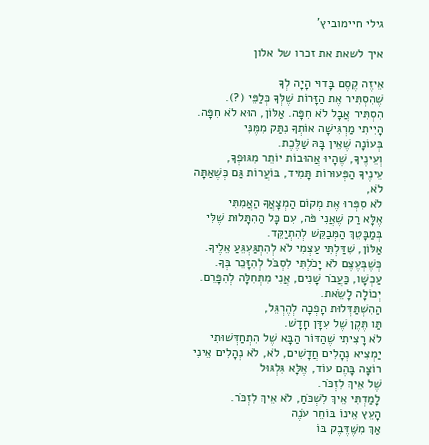גילי חיימוביץ'

איך לשאת את זכרו של אלון

אֵיזֶה קֶסֶם בָּדוּי הָיָה לְךָ
שֶׁהִסְתִּיר אֶת הַזָּרוֹת שֶׁלְּךָ כְּלַפֵּי (?).
הִסְתִּיר אֲבָל לֹא חִפָּה. אַלּוֹן, הוּא לֹא חִפָּה.
הָיִיתִי מַרְגִּישָׁה אוֹתְךָ נִתַּק מִמֶּנִּי
בְּעוֹנָה שֶׁאֵין בָּהּ שַׁלֶּכֶת.
וְעֵינֶיךָ, שֶׁהָיוּ אֲהוּבוֹת יוֹתֵר מִגּוּפְךָ,
עֵינֶיךָ הַפְּעוּרוֹת תָּמִיד, בּוֹעֲרוֹת גַּם כְּשֶׁאַתָּה לֹא,
לֹא סִפְּרוּ אֶת מְקוֹם הַמְצָאֲךָ הַאֲמִתִּי
אֶלָּא רַק שֶׁאֲנִי פֹּה, עִם כָּל הַהִתָּלוּת שֶׁלִּי בְּמַבָּטֵךְ הַמְּבַקֵּשׁ לְהִתְיַקֵּד.
אַלּוֹן, שִׁדַּלְתִּי עַצְמִי לֹא לְהִתְגַּעְגֵּעַ אֵלֶיךָ.
כְּשֶׁבְּעֶצֶם לֹא יָכֹלְתִּי לִסְבֹּל לְהִזָּכֵר בְּךָ.
עַכְשָׁו, כַּעֲבֹר שָׁנִים, אֲנִי מִתְּחִלָּה לְהִפָּרֵם.
יְכוֹלָה לָשֵׂאת.
הַהִשְׁתַּדְּלוּת הָפְכָה לְהֶרְגֵּל,
תַּו תֶּקֶן שֶׁל עִדָּן חָדָשׁ.
לֹא רָצִיתִי שֶׁהַדּוֹר הַבָּא שֶׁל הִתְחַדְּשׁוּתִי
יַמְצִיא נְהָלִים חֲדָשִׁים, לֹא, לֹא נְהָלִים אֵינִי רוֹצָה בָּהֶם עוֹד, אֶלָּא גִּלְגּוּל
שֶׁל אֵיךְ לִזְכֹּר.
לָמַדְתִּי אֵיךְ לִשְׁכֹּחַ, לֹא אֵיךְ לִזְכֹּר.
הָעֵץ אֵינוֹ בּוֹחֵר עֹנֶה
אַךְ מִשֶּׁדֶּבֶק בּוֹ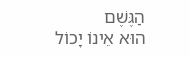הַגֶּשֶׁם
הוּא אֵינוֹ יָכוֹל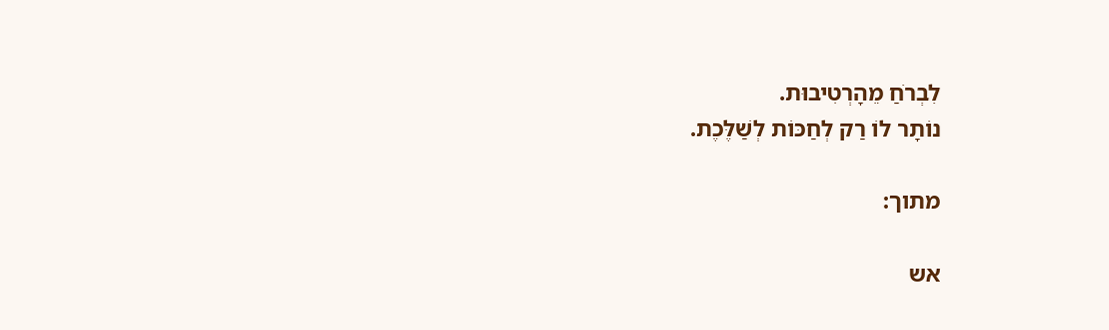לִבְרֹחַ מֵהָרְטִיבוּת.
נוֹתָר לוֹ רַק לְחַכּוֹת לְשַׁלֶּכֶת.

מתוך:

אש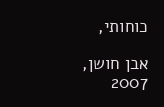כוחותי,

אבן חושן, 2007